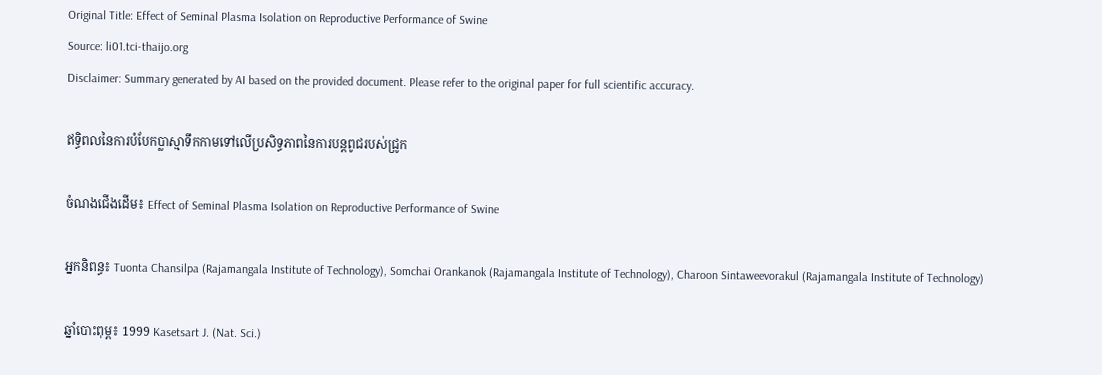Original Title: Effect of Seminal Plasma Isolation on Reproductive Performance of Swine
Source: li01.tci-thaijo.org
Disclaimer: Summary generated by AI based on the provided document. Please refer to the original paper for full scientific accuracy.

ឥទ្ធិពលនៃការបំបែកប្លាស្មាទឹកកាមទៅលើប្រសិទ្ធភាពនៃការបន្តពូជរបស់ជ្រូក

ចំណងជើងដើម៖ Effect of Seminal Plasma Isolation on Reproductive Performance of Swine

អ្នកនិពន្ធ៖ Tuonta Chansilpa (Rajamangala Institute of Technology), Somchai Orankanok (Rajamangala Institute of Technology), Charoon Sintaweevorakul (Rajamangala Institute of Technology)

ឆ្នាំបោះពុម្ព៖ 1999 Kasetsart J. (Nat. Sci.)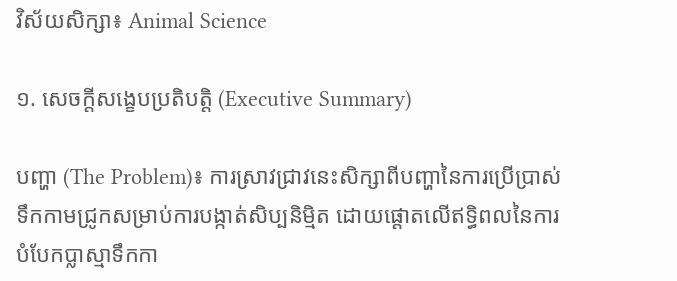វិស័យសិក្សា៖ Animal Science

១. សេចក្តីសង្ខេបប្រតិបត្តិ (Executive Summary)

បញ្ហា (The Problem)៖ ការស្រាវជ្រាវនេះសិក្សាពីបញ្ហានៃការប្រើប្រាស់ទឹកកាមជ្រូកសម្រាប់ការបង្កាត់សិប្បនិម្មិត ដោយផ្តោតលើឥទ្ធិពលនៃការបំបែកប្លាស្មាទឹកកា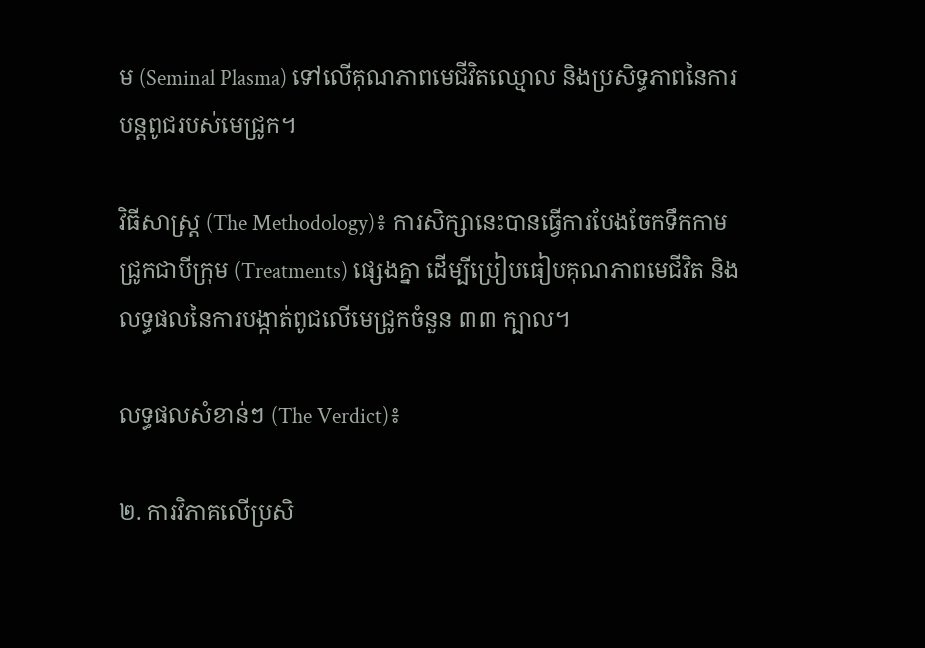ម (Seminal Plasma) ទៅលើគុណភាពមេជីវិតឈ្មោល និងប្រសិទ្ធភាពនៃការបន្តពូជរបស់មេជ្រូក។

វិធីសាស្ត្រ (The Methodology)៖ ការសិក្សានេះបានធ្វើការបែងចែកទឹកកាមជ្រូកជាបីក្រុម (Treatments) ផ្សេងគ្នា ដើម្បីប្រៀបធៀបគុណភាពមេជីវិត និងលទ្ធផលនៃការបង្កាត់ពូជលើមេជ្រូកចំនួន ៣៣ ក្បាល។

លទ្ធផលសំខាន់ៗ (The Verdict)៖

២. ការវិភាគលើប្រសិ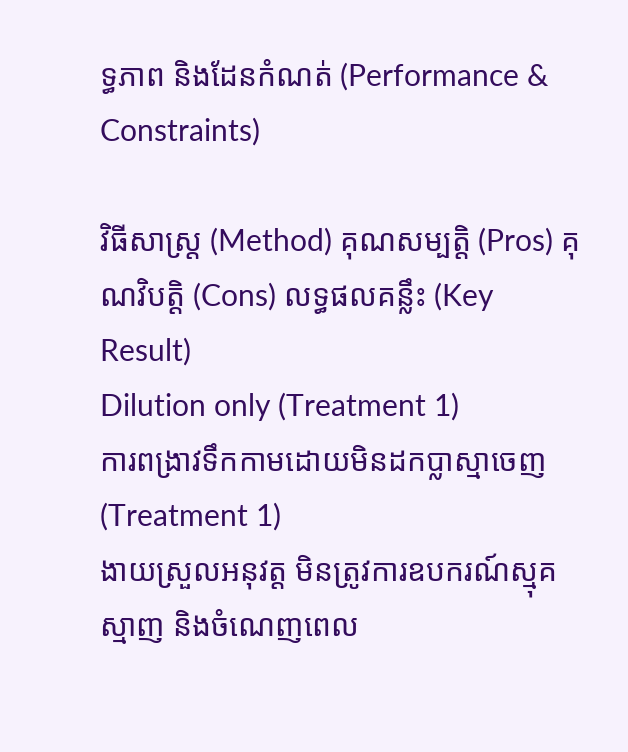ទ្ធភាព និងដែនកំណត់ (Performance & Constraints)

វិធីសាស្ត្រ (Method) គុណសម្បត្តិ (Pros) គុណវិបត្តិ (Cons) លទ្ធផលគន្លឹះ (Key Result)
Dilution only (Treatment 1)
ការពង្រាវទឹកកាមដោយមិនដកប្លាស្មាចេញ (Treatment 1)
ងាយស្រួលអនុវត្ត មិនត្រូវការឧបករណ៍ស្មុគស្មាញ និងចំណេញពេល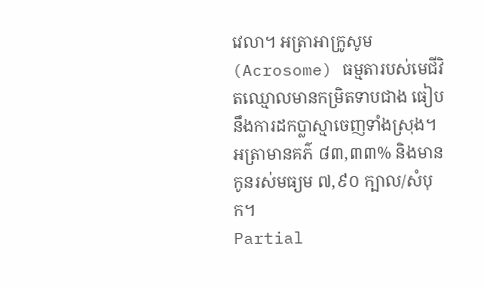វេលា។ អត្រាអាក្រូសូម (Acrosome) ធម្មតារបស់មេជីវិតឈ្មោលមានកម្រិតទាបជាង ធៀបនឹងការដកប្លាស្មាចេញទាំងស្រុង។ អត្រាមានគភ៌ ៨៣,៣៣% និងមានកូនរស់មធ្យម ៧,៩០ ក្បាល/សំបុក។
Partial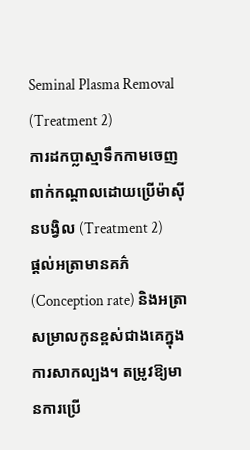Seminal Plasma Removal (Treatment 2)
ការដកប្លាស្មាទឹកកាមចេញពាក់កណ្តាលដោយប្រើម៉ាស៊ីនបង្វិល (Treatment 2)
ផ្តល់អត្រាមានគភ៌ (Conception rate) និងអត្រាសម្រាលកូនខ្ពស់ជាងគេក្នុងការសាកល្បង។ តម្រូវឱ្យមានការប្រើ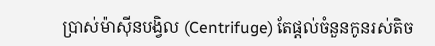ប្រាស់ម៉ាស៊ីនបង្វិល (Centrifuge) តែផ្តល់ចំនួនកូនរស់តិច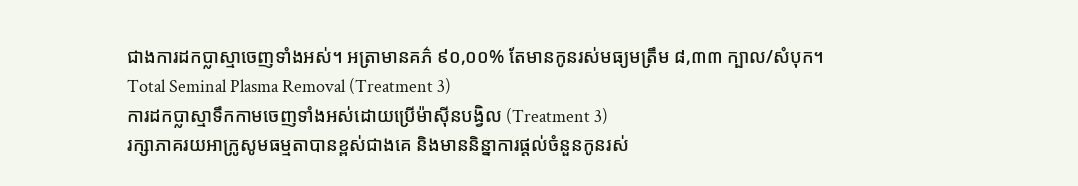ជាងការដកប្លាស្មាចេញទាំងអស់។ អត្រាមានគភ៌ ៩០,០០% តែមានកូនរស់មធ្យមត្រឹម ៨,៣៣ ក្បាល/សំបុក។
Total Seminal Plasma Removal (Treatment 3)
ការដកប្លាស្មាទឹកកាមចេញទាំងអស់ដោយប្រើម៉ាស៊ីនបង្វិល (Treatment 3)
រក្សាភាគរយអាក្រូសូមធម្មតាបានខ្ពស់ជាងគេ និងមាននិន្នាការផ្តល់ចំនួនកូនរស់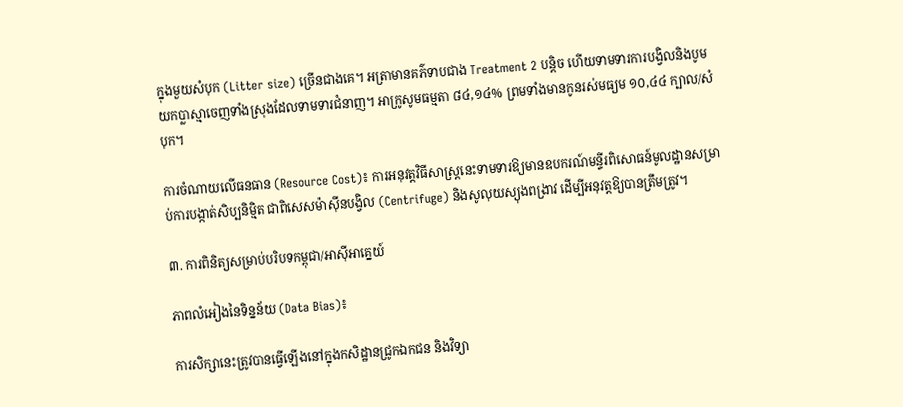ក្នុងមួយសំបុក (Litter size) ច្រើនជាងគេ។ អត្រាមានគភ៌ទាបជាង Treatment 2 បន្តិច ហើយទាមទារការបង្វិលនិងបូមយកប្លាស្មាចេញទាំងស្រុងដែលទាមទារជំនាញ។ អាក្រូសូមធម្មតា ៨៤,១៤% ព្រមទាំងមានកូនរស់មធ្យម ១០,៤៤ ក្បាល/សំបុក។

ការចំណាយលើធនធាន (Resource Cost)៖ ការអនុវត្តវិធីសាស្ត្រនេះទាមទារឱ្យមានឧបករណ៍មន្ទីរពិសោធន៍មូលដ្ឋានសម្រាប់ការបង្កាត់សិប្បនិម្មិត ជាពិសេសម៉ាស៊ីនបង្វិល (Centrifuge) និងសូលុយស្យុងពង្រាវ ដើម្បីអនុវត្តឱ្យបានត្រឹមត្រូវ។

៣. ការពិនិត្យសម្រាប់បរិបទកម្ពុជា/អាស៊ីអាគ្នេយ៍

ភាពលំអៀងនៃទិន្នន័យ (Data Bias)៖

ការសិក្សានេះត្រូវបានធ្វើឡើងនៅក្នុងកសិដ្ឋានជ្រូកឯកជន និងវិទ្យា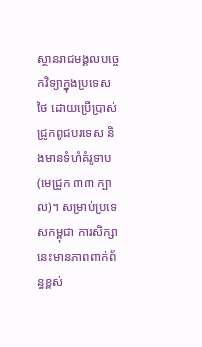ស្ថានរាជមង្គលបច្ចេកវិទ្យាក្នុងប្រទេសថៃ ដោយប្រើប្រាស់ជ្រូកពូជបរទេស និងមានទំហំគំរូទាប (មេជ្រូក ៣៣ ក្បាល)។ សម្រាប់ប្រទេសកម្ពុជា ការសិក្សានេះមានភាពពាក់ព័ន្ធខ្ពស់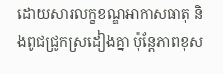ដោយសារលក្ខខណ្ឌអាកាសធាតុ និងពូជជ្រូកស្រដៀងគ្នា ប៉ុន្តែភាពខុស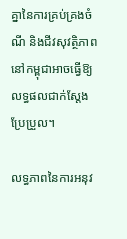គ្នានៃការគ្រប់គ្រងចំណី និងជីវសុវត្ថិភាពនៅកម្ពុជាអាចធ្វើឱ្យលទ្ធផលជាក់ស្តែងប្រែប្រួល។

លទ្ធភាពនៃការអនុវ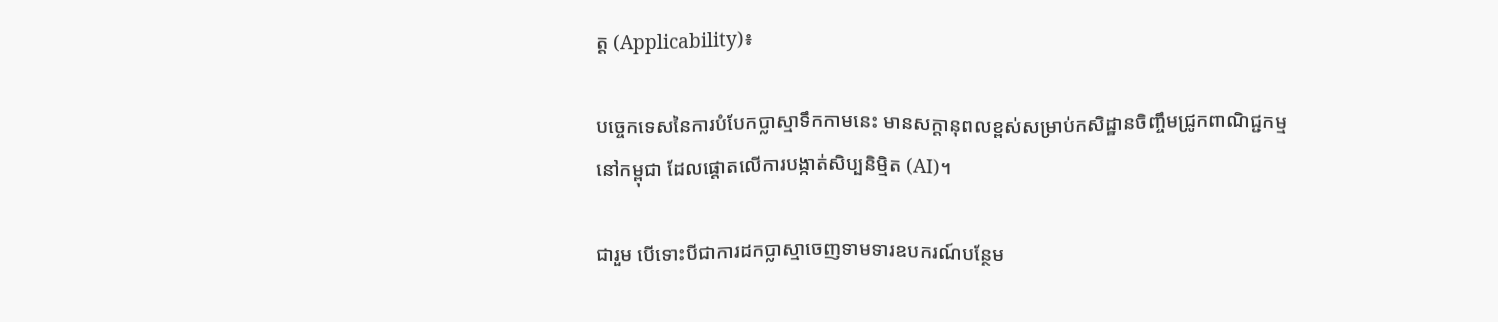ត្ត (Applicability)៖

បច្ចេកទេសនៃការបំបែកប្លាស្មាទឹកកាមនេះ មានសក្តានុពលខ្ពស់សម្រាប់កសិដ្ឋានចិញ្ចឹមជ្រូកពាណិជ្ជកម្មនៅកម្ពុជា ដែលផ្តោតលើការបង្កាត់សិប្បនិម្មិត (AI)។

ជារួម បើទោះបីជាការដកប្លាស្មាចេញទាមទារឧបករណ៍បន្ថែម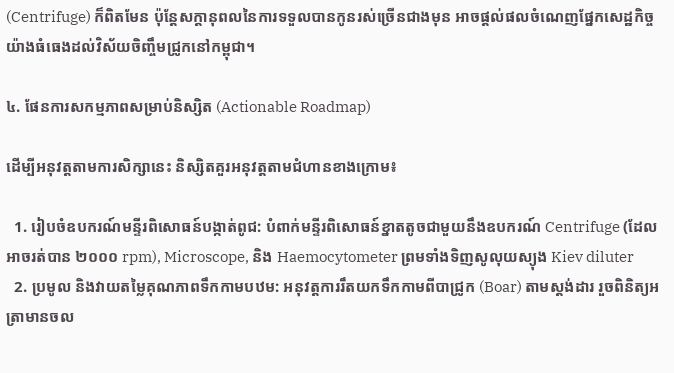(Centrifuge) ក៏ពិតមែន ប៉ុន្តែសក្តានុពលនៃការទទួលបានកូនរស់ច្រើនជាងមុន អាចផ្តល់ផលចំណេញផ្នែកសេដ្ឋកិច្ចយ៉ាងធំធេងដល់វិស័យចិញ្ចឹមជ្រូកនៅកម្ពុជា។

៤. ផែនការសកម្មភាពសម្រាប់និស្សិត (Actionable Roadmap)

ដើម្បីអនុវត្តតាមការសិក្សានេះ និស្សិតគួរអនុវត្តតាមជំហានខាងក្រោម៖

  1. រៀបចំឧបករណ៍មន្ទីរពិសោធន៍បង្កាត់ពូជ: បំពាក់មន្ទីរពិសោធន៍ខ្នាតតូចជាមួយនឹងឧបករណ៍ Centrifuge (ដែលអាចរត់បាន ២០០០ rpm), Microscope, និង Haemocytometer ព្រមទាំងទិញសូលុយស្យុង Kiev diluter
  2. ប្រមូល និងវាយតម្លៃគុណភាពទឹកកាមបឋម: អនុវត្តការរឹតយកទឹកកាមពីបាជ្រូក (Boar) តាមស្តង់ដារ រួចពិនិត្យអត្រាមានចល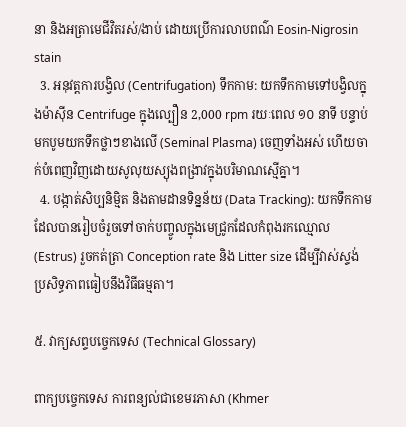នា និងអត្រាមេជីវិតរស់/ងាប់ ដោយប្រើការលាបពណ៌ Eosin-Nigrosin stain
  3. អនុវត្តការបង្វិល (Centrifugation) ទឹកកាម: យកទឹកកាមទៅបង្វិលក្នុងម៉ាស៊ីន Centrifuge ក្នុងល្បឿន 2,000 rpm រយៈពេល ១០ នាទី បន្ទាប់មកបូមយកទឹកថ្លាៗខាងលើ (Seminal Plasma) ចេញទាំងអស់ ហើយចាក់បំពេញវិញដោយសូលុយស្យុងពង្រាវក្នុងបរិមាណស្មើគ្នា។
  4. បង្កាត់សិប្បនិម្មិត និងតាមដានទិន្នន័យ (Data Tracking): យកទឹកកាមដែលបានរៀបចំរួចទៅចាក់បញ្ចូលក្នុងមេជ្រូកដែលកំពុងរកឈ្មោល (Estrus) រួចកត់ត្រា Conception rate និង Litter size ដើម្បីវាស់ស្ទង់ប្រសិទ្ធភាពធៀបនឹងវិធីធម្មតា។

៥. វាក្យសព្ទបច្ចេកទេស (Technical Glossary)

ពាក្យបច្ចេកទេស ការពន្យល់ជាខេមរភាសា (Khmer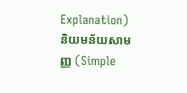Explanation) និយមន័យសាមញ្ញ (Simple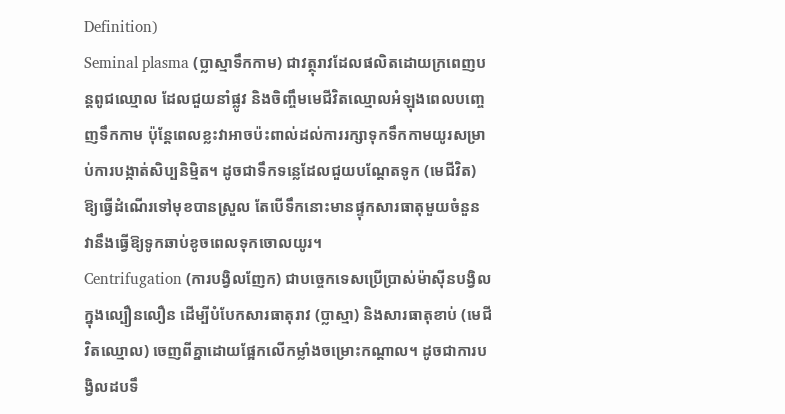Definition)
Seminal plasma (ប្លាស្មាទឹកកាម) ជាវត្ថុរាវដែលផលិតដោយក្រពេញបន្តពូជឈ្មោល ដែលជួយនាំផ្លូវ និងចិញ្ចឹមមេជីវិតឈ្មោលអំឡុងពេលបញ្ចេញទឹកកាម ប៉ុន្តែពេលខ្លះវាអាចប៉ះពាល់ដល់ការរក្សាទុកទឹកកាមយូរសម្រាប់ការបង្កាត់សិប្បនិម្មិត។ ដូចជាទឹកទន្លេដែលជួយបណ្ដែតទូក (មេជីវិត) ឱ្យធ្វើដំណើរទៅមុខបានស្រួល តែបើទឹកនោះមានផ្ទុកសារធាតុមួយចំនួន វានឹងធ្វើឱ្យទូកឆាប់ខូចពេលទុកចោលយូរ។
Centrifugation (ការបង្វិលញែក) ជាបច្ចេកទេសប្រើប្រាស់ម៉ាស៊ីនបង្វិលក្នុងល្បឿនលឿន ដើម្បីបំបែកសារធាតុរាវ (ប្លាស្មា) និងសារធាតុខាប់ (មេជីវិតឈ្មោល) ចេញពីគ្នាដោយផ្អែកលើកម្លាំងចម្រោះកណ្តាល។ ដូចជាការបង្វិលដបទឹ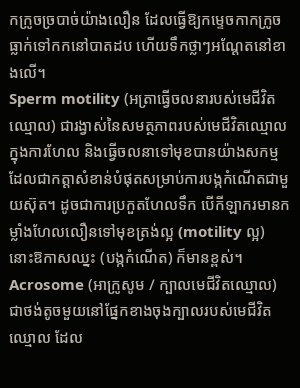កក្រូចច្របាច់យ៉ាងលឿន ដែលធ្វើឱ្យកម្ទេចកាកក្រូចធ្លាក់ទៅកកនៅបាតដប ហើយទឹកថ្លាៗអណ្តែតនៅខាងលើ។
Sperm motility (អត្រាធ្វើចលនារបស់មេជីវិតឈ្មោល) ជារង្វាស់នៃសមត្ថភាពរបស់មេជីវិតឈ្មោលក្នុងការហែល និងធ្វើចលនាទៅមុខបានយ៉ាងសកម្ម ដែលជាកត្តាសំខាន់បំផុតសម្រាប់ការបង្កកំណើតជាមួយស៊ុត។ ដូចជាការប្រកួតហែលទឹក បើកីឡាករមានកម្លាំងហែលលឿនទៅមុខត្រង់ល្អ (motility ល្អ) នោះឱកាសឈ្នះ (បង្កកំណើត) ក៏មានខ្ពស់។
Acrosome (អាក្រូសូម / ក្បាលមេជីវិតឈ្មោល) ជាថង់តូចមួយនៅផ្នែកខាងចុងក្បាលរបស់មេជីវិតឈ្មោល ដែល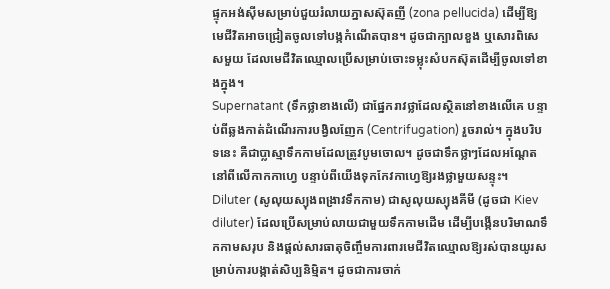ផ្ទុកអង់ស៊ីមសម្រាប់ជួយរំលាយភ្នាសស៊ុតញី (zona pellucida) ដើម្បីឱ្យមេជីវិតអាចជ្រៀតចូលទៅបង្កកំណើតបាន។ ដូចជាក្បាលខួង ឬសោរពិសេសមួយ ដែលមេជីវិតឈ្មោលប្រើសម្រាប់ចោះទម្លុះសំបកស៊ុតដើម្បីចូលទៅខាងក្នុង។
Supernatant (ទឹកថ្លាខាងលើ) ជាផ្នែករាវថ្លាដែលស្ថិតនៅខាងលើគេ បន្ទាប់ពីឆ្លងកាត់ដំណើរការបង្វិលញែក (Centrifugation) រួចរាល់។ ក្នុងបរិបទនេះ គឺជាប្លាស្មាទឹកកាមដែលត្រូវបូមចោល។ ដូចជាទឹកថ្លាៗដែលអណ្តែតនៅពីលើកាកកាហ្វេ បន្ទាប់ពីយើងទុកកែវកាហ្វេឱ្យរងថ្លាមួយសន្ទុះ។
Diluter (សូលុយស្យុងពង្រាវទឹកកាម) ជាសូលុយស្យុងគីមី (ដូចជា Kiev diluter) ដែលប្រើសម្រាប់លាយជាមួយទឹកកាមដើម ដើម្បីបង្កើនបរិមាណទឹកកាមសរុប និងផ្តល់សារធាតុចិញ្ចឹមការពារមេជីវិតឈ្មោលឱ្យរស់បានយូរសម្រាប់ការបង្កាត់សិប្បនិម្មិត។ ដូចជាការចាក់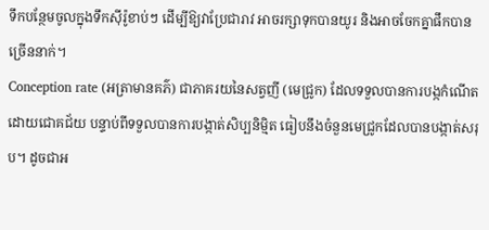ទឹកបន្ថែមចូលក្នុងទឹកស៊ីរ៉ូខាប់ៗ ដើម្បីឱ្យវាប្រែជារាវ អាចរក្សាទុកបានយូរ និងអាចចែកគ្នាផឹកបានច្រើននាក់។
Conception rate (អត្រាមានគភ៌) ជាភាគរយនៃសត្វញី (មេជ្រូក) ដែលទទួលបានការបង្កកំណើតដោយជោគជ័យ បន្ទាប់ពីទទួលបានការបង្កាត់សិប្បនិម្មិត ធៀបនឹងចំនួនមេជ្រូកដែលបានបង្កាត់សរុប។ ដូចជាអ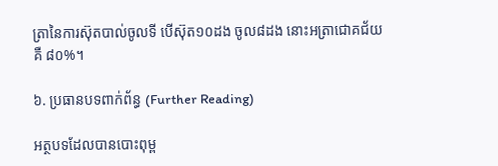ត្រានៃការស៊ុតបាល់ចូលទី បើស៊ុត១០ដង ចូល៨ដង នោះអត្រាជោគជ័យគឺ ៨០%។

៦. ប្រធានបទពាក់ព័ន្ធ (Further Reading)

អត្ថបទដែលបានបោះពុម្ព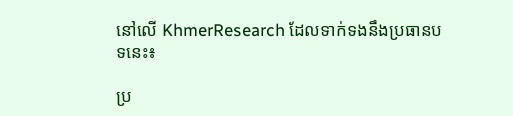នៅលើ KhmerResearch ដែលទាក់ទងនឹងប្រធានបទនេះ៖

ប្រ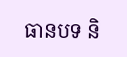ធានបទ និ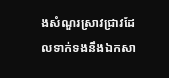ងសំណួរស្រាវជ្រាវដែលទាក់ទងនឹងឯកសា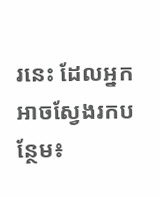រនេះ ដែលអ្នកអាចស្វែងរកបន្ថែម៖